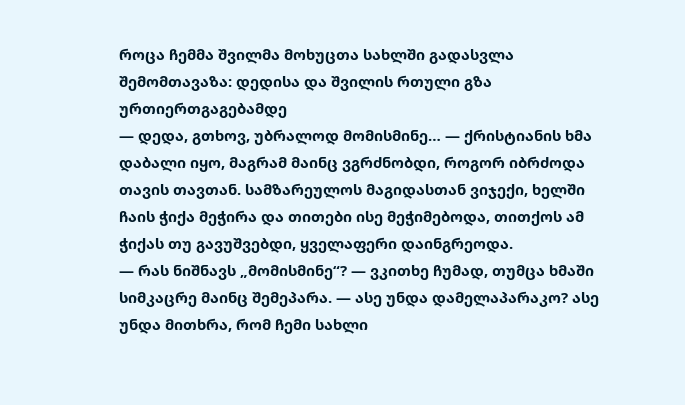როცა ჩემმა შვილმა მოხუცთა სახლში გადასვლა შემომთავაზა: დედისა და შვილის რთული გზა ურთიერთგაგებამდე
— დედა, გთხოვ, უბრალოდ მომისმინე… — ქრისტიანის ხმა დაბალი იყო, მაგრამ მაინც ვგრძნობდი, როგორ იბრძოდა თავის თავთან. სამზარეულოს მაგიდასთან ვიჯექი, ხელში ჩაის ჭიქა მეჭირა და თითები ისე მეჭიმებოდა, თითქოს ამ ჭიქას თუ გავუშვებდი, ყველაფერი დაინგრეოდა.
— რას ნიშნავს „მომისმინე“? — ვკითხე ჩუმად, თუმცა ხმაში სიმკაცრე მაინც შემეპარა. — ასე უნდა დამელაპარაკო? ასე უნდა მითხრა, რომ ჩემი სახლი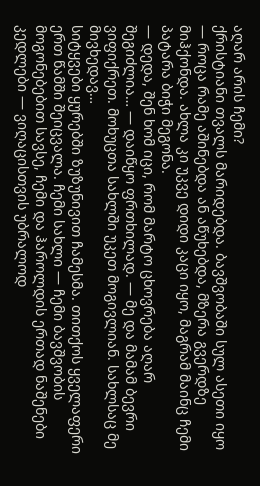აღარ არის ჩემი?
ქრისტიანი თვალს მარიდებდა. ბავშვობაში სულ ასეთი იყო — როცა რამე აშინებდა ან აწუხებდა, მზერა გვერდზე მიჰქონდა. ახლა კი უკვე დიდი კაცი იყო, მაგრამ მაინც ჩემი პატარა ბიჭი მეგონა.
— დედა, შენ ხომ იცი, რომ მარტო ცხოვრება აღარ შეგიძლია… — დაიწყო ფრთხილად. — მე და მამამ ბევრი ვიფიქრეთ. მოხუცთა სახლში უკეთ მოგივლიან. სახლსაც მე მივხედავ…
სიტყვები ყურებში ზუზუნივით ჩამესმა. თითქოს ყველაფერი ერთ წამში შეიცვალა. ჩემი სახლი — ჩემი ბავშვობის მოგონებებით სავსე, ჩემი და ჰაროლდის ერთად ნაშენები კედლები — ვიღაცისთვის უბრალოდ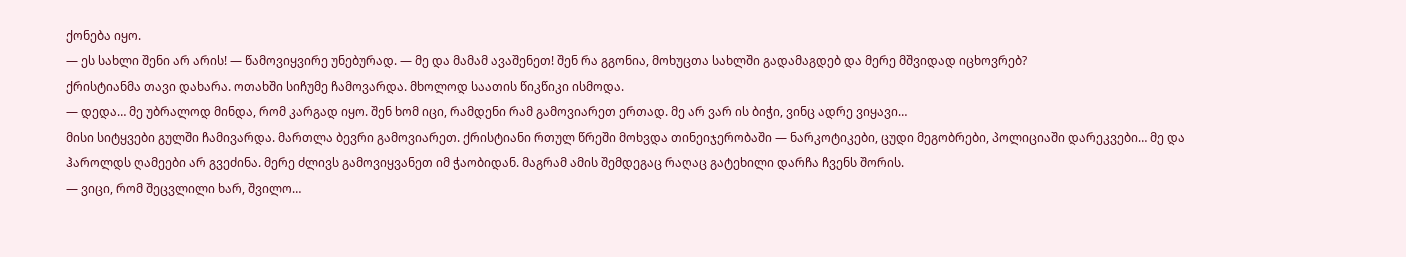ქონება იყო.
— ეს სახლი შენი არ არის! — წამოვიყვირე უნებურად. — მე და მამამ ავაშენეთ! შენ რა გგონია, მოხუცთა სახლში გადამაგდებ და მერე მშვიდად იცხოვრებ?
ქრისტიანმა თავი დახარა. ოთახში სიჩუმე ჩამოვარდა. მხოლოდ საათის წიკწიკი ისმოდა.
— დედა… მე უბრალოდ მინდა, რომ კარგად იყო. შენ ხომ იცი, რამდენი რამ გამოვიარეთ ერთად. მე არ ვარ ის ბიჭი, ვინც ადრე ვიყავი…
მისი სიტყვები გულში ჩამივარდა. მართლა ბევრი გამოვიარეთ. ქრისტიანი რთულ წრეში მოხვდა თინეიჯერობაში — ნარკოტიკები, ცუდი მეგობრები, პოლიციაში დარეკვები… მე და ჰაროლდს ღამეები არ გვეძინა. მერე ძლივს გამოვიყვანეთ იმ ჭაობიდან. მაგრამ ამის შემდეგაც რაღაც გატეხილი დარჩა ჩვენს შორის.
— ვიცი, რომ შეცვლილი ხარ, შვილო…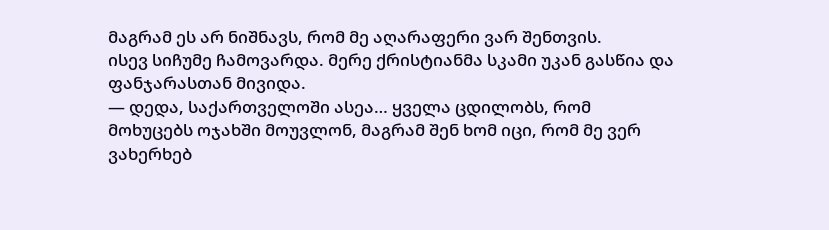მაგრამ ეს არ ნიშნავს, რომ მე აღარაფერი ვარ შენთვის.
ისევ სიჩუმე ჩამოვარდა. მერე ქრისტიანმა სკამი უკან გასწია და ფანჯარასთან მივიდა.
— დედა, საქართველოში ასეა… ყველა ცდილობს, რომ მოხუცებს ოჯახში მოუვლონ, მაგრამ შენ ხომ იცი, რომ მე ვერ ვახერხებ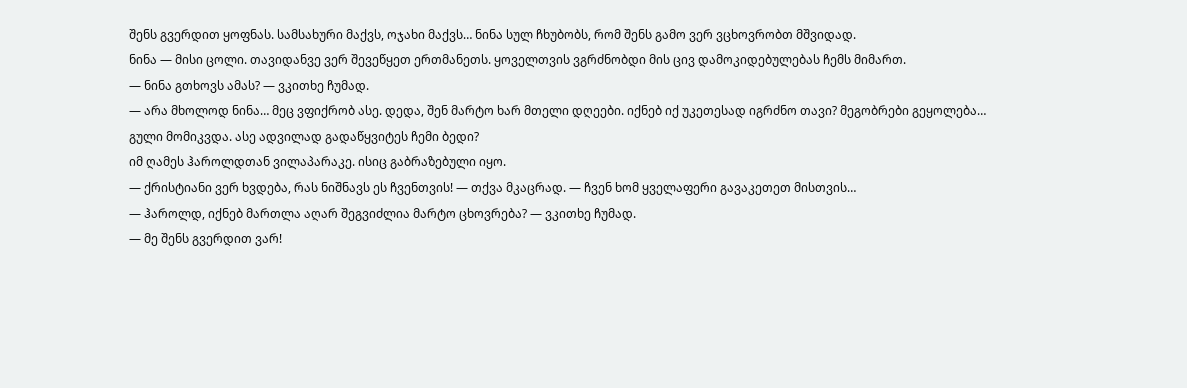შენს გვერდით ყოფნას. სამსახური მაქვს, ოჯახი მაქვს… ნინა სულ ჩხუბობს, რომ შენს გამო ვერ ვცხოვრობთ მშვიდად.
ნინა — მისი ცოლი. თავიდანვე ვერ შევეწყეთ ერთმანეთს. ყოველთვის ვგრძნობდი მის ცივ დამოკიდებულებას ჩემს მიმართ.
— ნინა გთხოვს ამას? — ვკითხე ჩუმად.
— არა მხოლოდ ნინა… მეც ვფიქრობ ასე. დედა, შენ მარტო ხარ მთელი დღეები. იქნებ იქ უკეთესად იგრძნო თავი? მეგობრები გეყოლება…
გული მომიკვდა. ასე ადვილად გადაწყვიტეს ჩემი ბედი?
იმ ღამეს ჰაროლდთან ვილაპარაკე. ისიც გაბრაზებული იყო.
— ქრისტიანი ვერ ხვდება, რას ნიშნავს ეს ჩვენთვის! — თქვა მკაცრად. — ჩვენ ხომ ყველაფერი გავაკეთეთ მისთვის…
— ჰაროლდ, იქნებ მართლა აღარ შეგვიძლია მარტო ცხოვრება? — ვკითხე ჩუმად.
— მე შენს გვერდით ვარ!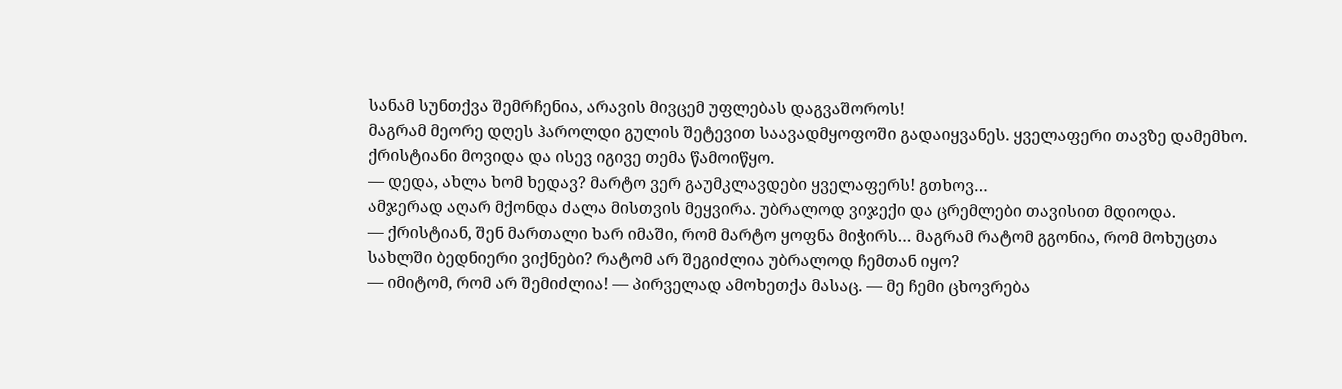სანამ სუნთქვა შემრჩენია, არავის მივცემ უფლებას დაგვაშოროს!
მაგრამ მეორე დღეს ჰაროლდი გულის შეტევით საავადმყოფოში გადაიყვანეს. ყველაფერი თავზე დამემხო. ქრისტიანი მოვიდა და ისევ იგივე თემა წამოიწყო.
— დედა, ახლა ხომ ხედავ? მარტო ვერ გაუმკლავდები ყველაფერს! გთხოვ…
ამჯერად აღარ მქონდა ძალა მისთვის მეყვირა. უბრალოდ ვიჯექი და ცრემლები თავისით მდიოდა.
— ქრისტიან, შენ მართალი ხარ იმაში, რომ მარტო ყოფნა მიჭირს… მაგრამ რატომ გგონია, რომ მოხუცთა სახლში ბედნიერი ვიქნები? რატომ არ შეგიძლია უბრალოდ ჩემთან იყო?
— იმიტომ, რომ არ შემიძლია! — პირველად ამოხეთქა მასაც. — მე ჩემი ცხოვრება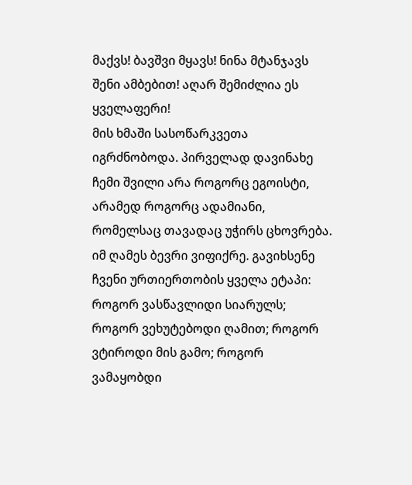მაქვს! ბავშვი მყავს! ნინა მტანჯავს შენი ამბებით! აღარ შემიძლია ეს ყველაფერი!
მის ხმაში სასოწარკვეთა იგრძნობოდა. პირველად დავინახე ჩემი შვილი არა როგორც ეგოისტი, არამედ როგორც ადამიანი, რომელსაც თავადაც უჭირს ცხოვრება.
იმ ღამეს ბევრი ვიფიქრე. გავიხსენე ჩვენი ურთიერთობის ყველა ეტაპი: როგორ ვასწავლიდი სიარულს; როგორ ვეხუტებოდი ღამით; როგორ ვტიროდი მის გამო; როგორ ვამაყობდი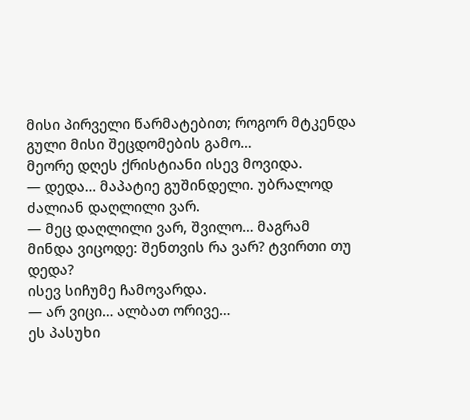მისი პირველი წარმატებით; როგორ მტკენდა გული მისი შეცდომების გამო…
მეორე დღეს ქრისტიანი ისევ მოვიდა.
— დედა… მაპატიე გუშინდელი. უბრალოდ ძალიან დაღლილი ვარ.
— მეც დაღლილი ვარ, შვილო… მაგრამ მინდა ვიცოდე: შენთვის რა ვარ? ტვირთი თუ დედა?
ისევ სიჩუმე ჩამოვარდა.
— არ ვიცი… ალბათ ორივე…
ეს პასუხი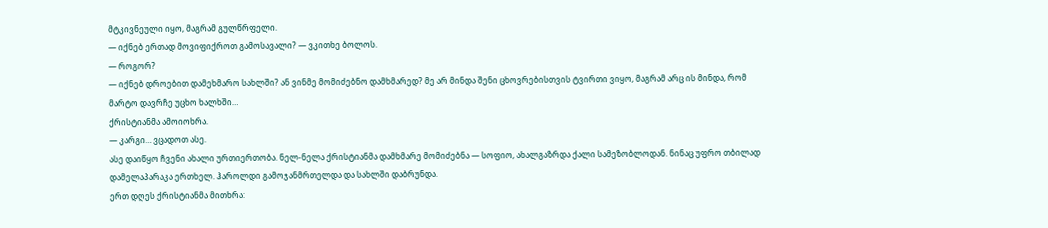მტკივნეული იყო, მაგრამ გულწრფელი.
— იქნებ ერთად მოვიფიქროთ გამოსავალი? — ვკითხე ბოლოს.
— როგორ?
— იქნებ დროებით დამეხმარო სახლში? ან ვინმე მომიძებნო დამხმარედ? მე არ მინდა შენი ცხოვრებისთვის ტვირთი ვიყო, მაგრამ არც ის მინდა, რომ მარტო დავრჩე უცხო ხალხში…
ქრისტიანმა ამოიოხრა.
— კარგი… ვცადოთ ასე.
ასე დაიწყო ჩვენი ახალი ურთიერთობა. ნელ-ნელა ქრისტიანმა დამხმარე მომიძებნა — სოფიო, ახალგაზრდა ქალი სამეზობლოდან. ნინაც უფრო თბილად დამელაპარაკა ერთხელ. ჰაროლდი გამოჯანმრთელდა და სახლში დაბრუნდა.
ერთ დღეს ქრისტიანმა მითხრა: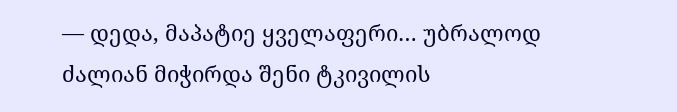— დედა, მაპატიე ყველაფერი… უბრალოდ ძალიან მიჭირდა შენი ტკივილის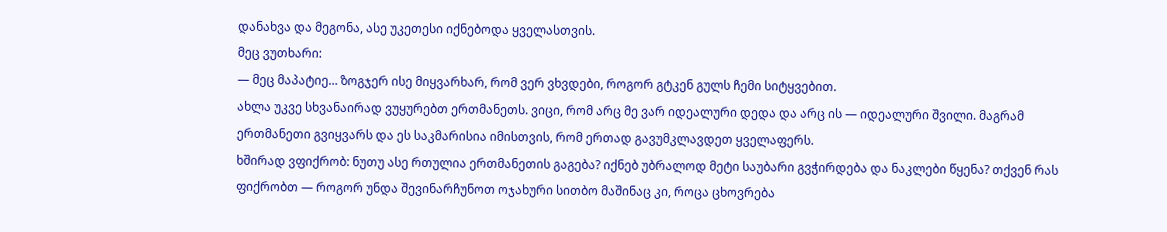დანახვა და მეგონა, ასე უკეთესი იქნებოდა ყველასთვის.
მეც ვუთხარი:
— მეც მაპატიე… ზოგჯერ ისე მიყვარხარ, რომ ვერ ვხვდები, როგორ გტკენ გულს ჩემი სიტყვებით.
ახლა უკვე სხვანაირად ვუყურებთ ერთმანეთს. ვიცი, რომ არც მე ვარ იდეალური დედა და არც ის — იდეალური შვილი. მაგრამ ერთმანეთი გვიყვარს და ეს საკმარისია იმისთვის, რომ ერთად გავუმკლავდეთ ყველაფერს.
ხშირად ვფიქრობ: ნუთუ ასე რთულია ერთმანეთის გაგება? იქნებ უბრალოდ მეტი საუბარი გვჭირდება და ნაკლები წყენა? თქვენ რას ფიქრობთ — როგორ უნდა შევინარჩუნოთ ოჯახური სითბო მაშინაც კი, როცა ცხოვრება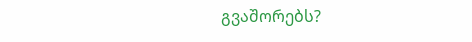გვაშორებს?